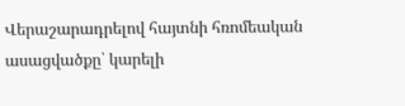Վերաշարադրելով հայտնի հռոմեական ասացվածքը՝ կարելի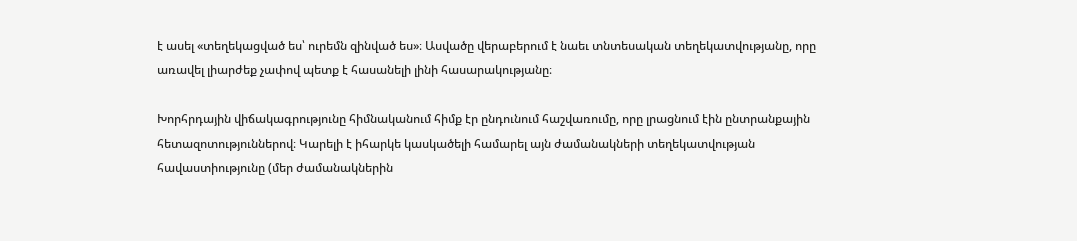է ասել «տեղեկացված ես՝ ուրեմն զինված ես»։ Ասվածը վերաբերում է նաեւ տնտեսական տեղեկատվությանը, որը առավել լիարժեք չափով պետք է հասանելի լինի հասարակությանը։

Խորհրդային վիճակագրությունը հիմնականում հիմք էր ընդունում հաշվառումը, որը լրացնում էին ընտրանքային հետազոտություններով։ Կարելի է իհարկե կասկածելի համարել այն ժամանակների տեղեկատվության հավաստիությունը (մեր ժամանակներին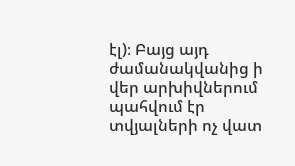էլ)։ Բայց այդ ժամանակվանից ի վեր արխիվներում պահվում էր տվյալների ոչ վատ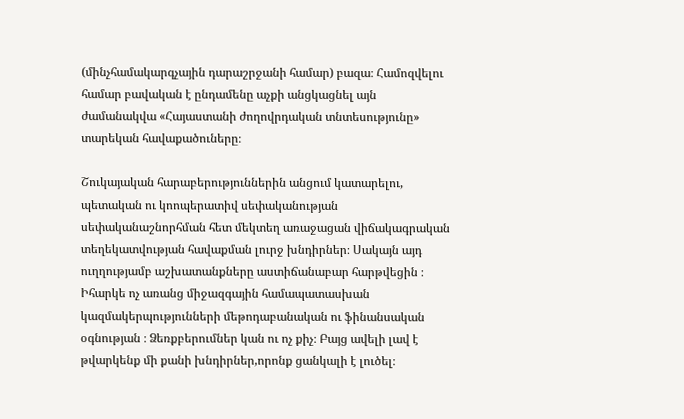(մինչհամակարգչային դարաշրջանի համար) բազա։ Համոզվելու համար բավական է ընդամենը աչքի անցկացնել այն ժամանակվա «Հայաստանի ժողովրդական տնտեսությունը» տարեկան հավաքածուները։

Շուկայական հարաբերություններին անցում կատարելու, պետական ու կոոպերատիվ սեփականության սեփականաշնորհման հետ մեկտեղ առաջացան վիճակագրական տեղեկատվության հավաքման լուրջ խնդիրներ։ Սակայն այդ ուղղությամբ աշխատանքները աստիճանաբար հարթվեցին ։ Իհարկե ոչ առանց միջազգային համապատասխան կազմակերպությունների մեթոդաբանական ու ֆինանսական օգնության ։ Ձեռքբերումներ կան ու ոչ քիչ։ Բայց ավելի լավ է թվարկենք մի քանի խնդիրներ,որոնք ցանկալի է լուծել։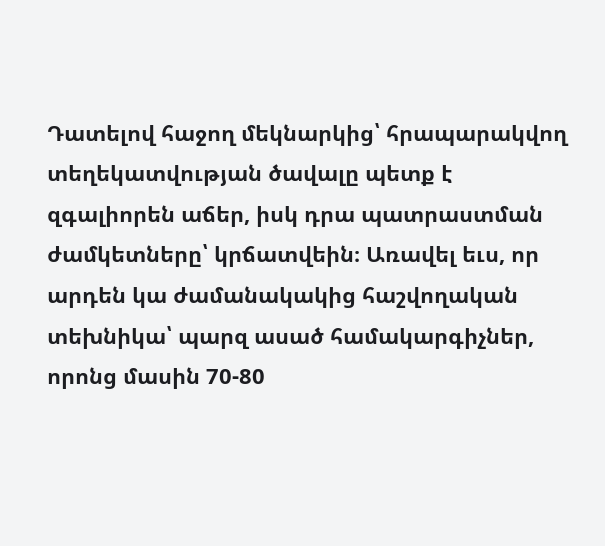Դատելով հաջող մեկնարկից՝ հրապարակվող տեղեկատվության ծավալը պետք է զգալիորեն աճեր, իսկ դրա պատրաստման ժամկետները՝ կրճատվեին։ Առավել եւս, որ արդեն կա ժամանակակից հաշվողական տեխնիկա՝ պարզ ասած համակարգիչներ, որոնց մասին 70-80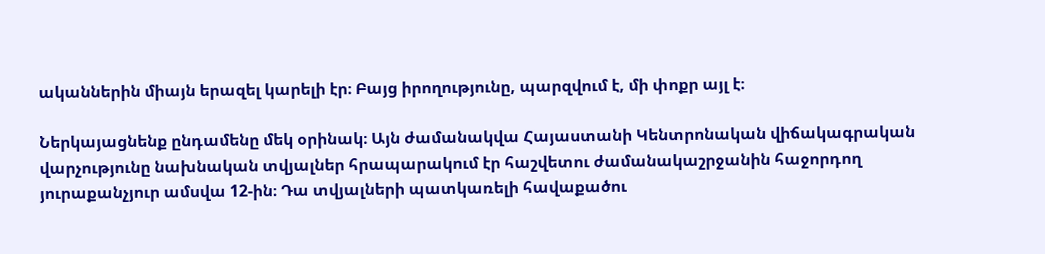ականներին միայն երազել կարելի էր։ Բայց իրողությունը, պարզվում է, մի փոքր այլ է։

Ներկայացնենք ընդամենը մեկ օրինակ։ Այն ժամանակվա Հայաստանի Կենտրոնական վիճակագրական վարչությունը նախնական տվյալներ հրապարակում էր հաշվետու ժամանակաշրջանին հաջորդող յուրաքանչյուր ամսվա 12-ին։ Դա տվյալների պատկառելի հավաքածու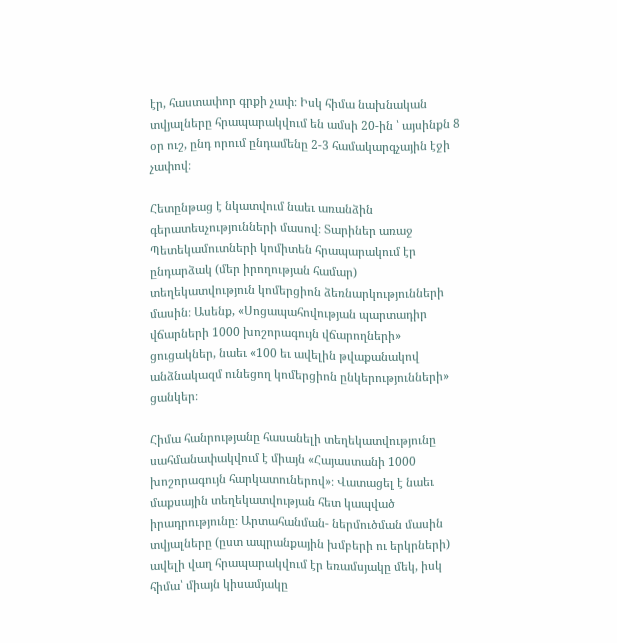էր, հաստափոր գրքի չափ։ Իսկ հիմա նախնական տվյալները հրապարակվում են ամսի 20-ին ՝ այսինքն 8 օր ուշ, ընդ որում ընդամենը 2-3 համակարգչային էջի չափով։

Հետընթաց է նկատվում նաեւ առանձին գերատեսչությունների մասով։ Տարիներ առաջ Պետեկամուտների կոմիտեն հրապարակում էր ընդարձակ (մեր իրողության համար) տեղեկատվություն կոմերցիոն ձեռնարկությունների մասին։ Ասենք, «Սոցապահովության պարտադիր վճարների 1000 խոշորագույն վճարողների» ցուցակներ, նաեւ «100 եւ ավելին թվաքանակով անձնակազմ ունեցող կոմերցիոն ընկերությունների» ցանկեր։

Հիմա հանրությանը հասանելի տեղեկատվությունը սահմանափակվում է միայն «Հայաստանի 1000 խոշորագույն հարկատուներով»։ Վատացել է նաեւ մաքսային տեղեկատվության հետ կապված իրադրությունը։ Արտահանման- ներմուծման մասին տվյալները (ըստ ապրանքային խմբերի ու երկրների) ավելի վաղ հրապարակվում էր եռամսյակը մեկ, իսկ հիմա՝ միայն կիսամյակը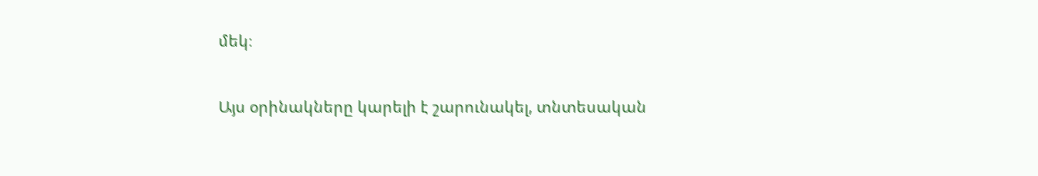մեկ։

Այս օրինակները կարելի է շարունակել, տնտեսական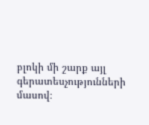բլոկի մի շարք այլ գերատեսչությունների մասով։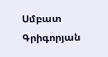Սմբատ Գրիգորյան